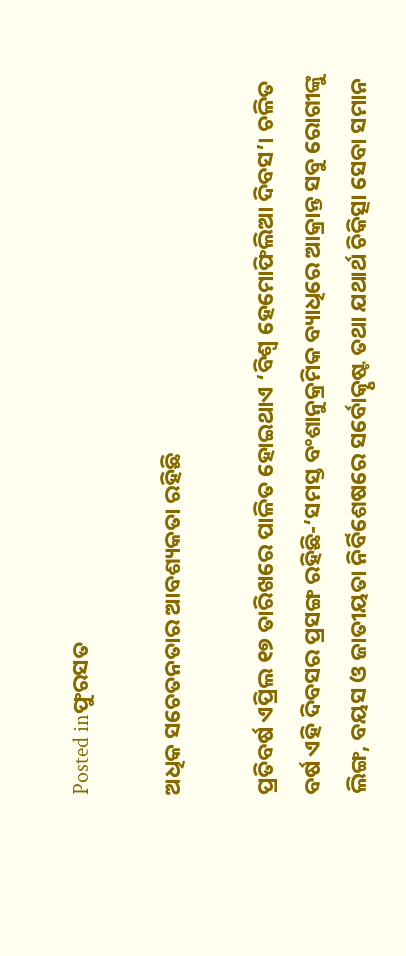Posted inଫୁରସତ

ଅଧିକ ସଚେତନତାର ଆବଶ୍ୟକତା ରହିଛି

ପ୍ରତିବର୍ଷ ଏପ୍ରିଲ ୧୭ ତାରିଖରେ ପାଳିତ ହୋଇଥାଏ ‘ବିଶ୍ୱ ହେମୋଫିଲିଆ ଦିବସ’। ଚଳିତ ବର୍ଷ ଏହି ଦିବସର ପ୍ରସଙ୍ଗ ରହିଛି-‘ସମସ୍ତ ବଂଶାନୁକ୍ରମିକ ବ୍ୟାଧିରେ ଆକ୍ରାନ୍ତ ସବୁ ରୋଗୀଙ୍କୁ ଲିଙ୍ଗ, ବୟସ ଓ ଜାତୀୟତା ନିର୍ବିଶେଷରେ ସର୍ବୋତ୍କୃଷ୍ଟ ତଥା ଯଥାର୍ଥ ଚିକିତ୍ସା ସେବା ସମାନ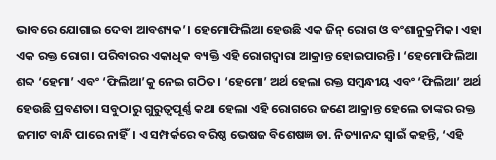ଭାବରେ ଯୋଗାଇ ଦେବା ଆବଶ୍ୟକ’। ହେମୋଫିଲିଆ ହେଉଛି ଏକ ଜିନ୍‌ ରୋଗ ଓ ବଂଶାନୁକ୍ରମିକ। ଏହା ଏକ ରକ୍ତ ରୋଗ। ପରିବାରର ଏକାଧିକ ବ୍ୟକ୍ତି ଏହି ରୋଗଦ୍ୱାରା ଆକ୍ରାନ୍ତ ହୋଇପାରନ୍ତି। ‘ହେମୋଫିଲିଆ ଶବ୍ଦ ‘ହେମା’ ଏବଂ ‘ଫିଲିଆ’କୁ ନେଇ ଗଠିତ। ‘ହେମୋ’ ଅର୍ଥ ହେଲା ରକ୍ତ ସମ୍ବନ୍ଧୀୟ ଏବଂ ‘ଫିଲିଆ’ ଅର୍ଥ ହେଉଛି ପ୍ରବଣତା। ସବୁଠାରୁ ଗୁରୁତ୍ୱପୂର୍ଣ୍ଣ କଥା ହେଲା ଏହି ରୋଗରେ ଜଣେ ଆକ୍ରାନ୍ତ ହେଲେ ତାଙ୍କର ରକ୍ତ ଜମାଟ ବାନ୍ଧି ପାରେ ନାହିଁ। ଏ ସମ୍ପର୍କରେ ବରିଷ୍ଠ ଭେଷଜ ବିଶେଷଜ୍ଞ ଡା. ନିତ୍ୟାନନ୍ଦ ସ୍ବାଇଁ କହନ୍ତି, ‘ଏହି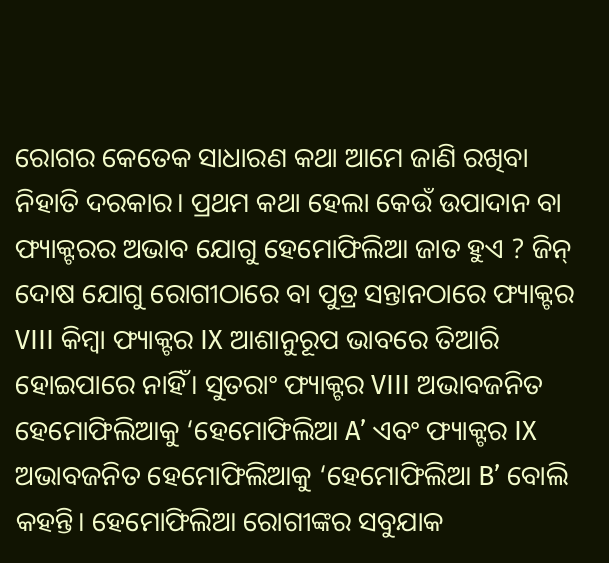ରୋଗର କେତେକ ସାଧାରଣ କଥା ଆମେ ଜାଣି ରଖିବା ନିହାତି ଦରକାର। ପ୍ରଥମ କଥା ହେଲା କେଉଁ ଉପାଦାନ ବା ଫ୍ୟାକ୍ଟରର ଅଭାବ ଯୋଗୁ ହେମୋଫିଲିଆ ଜାତ ହୁଏ ? ଜିନ୍‌ ଦୋଷ ଯୋଗୁ ରୋଗୀଠାରେ ବା ପୁତ୍ର ସନ୍ତାନଠାରେ ଫ୍ୟାକ୍ଟର VIII କିମ୍ବା ଫ୍ୟାକ୍ଟର IX ଆଶାନୁରୂପ ଭାବରେ ତିଆରି ହୋଇପାରେ ନାହିଁ। ସୁତରାଂ ଫ୍ୟାକ୍ଟର VIII ଅଭାବଜନିତ ହେମୋଫିଲିଆକୁ ‘ହେମୋଫିଲିଆ A’ ଏବଂ ଫ୍ୟାକ୍ଟର IX ଅଭାବଜନିତ ହେମୋଫିଲିଆକୁ ‘ହେମୋଫିଲିଆ B’ ବୋଲି କହନ୍ତି। ହେମୋଫିଲିଆ ରୋଗୀଙ୍କର ସବୁଯାକ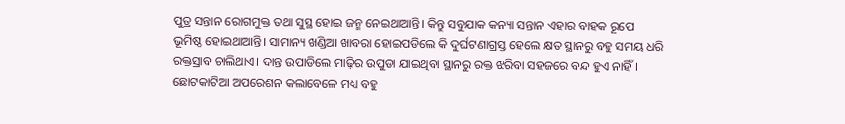ପୁତ୍ର ସନ୍ତାନ ରୋଗମୁକ୍ତ ତଥା ସୁସ୍ଥ ହୋଇ ଜନ୍ମ ନେଇଥାଆନ୍ତି। କିନ୍ତୁ ସବୁଯାକ କନ୍ୟା ସନ୍ତାନ ଏହାର ବାହକ ରୂପେ ଭୂମିଷ୍ଠ ହୋଇଥାଆନ୍ତି। ସାମାନ୍ୟ ଖଣ୍ଡିଆ ଖାବରା ହୋଇପଡିଲେ କି ଦୁର୍ଘଟଣାଗ୍ରସ୍ତ ହେଲେ କ୍ଷତ ସ୍ଥାନରୁ ବହୁ ସମୟ ଧରି ରକ୍ତସ୍ରାବ ଚାଲିଥାଏ। ଦାନ୍ତ ଉପାଡିଲେ ମାଢ଼ିର ଉପୁଡା ଯାଇଥିବା ସ୍ଥାନରୁ ରକ୍ତ ଝରିବା ସହଜରେ ବନ୍ଦ ହୁଏ ନାହିଁ। ଛୋଟକାଟିଆ ଅପରେଶନ କଲାବେଳେ ମଧ୍ୟ ବହୁ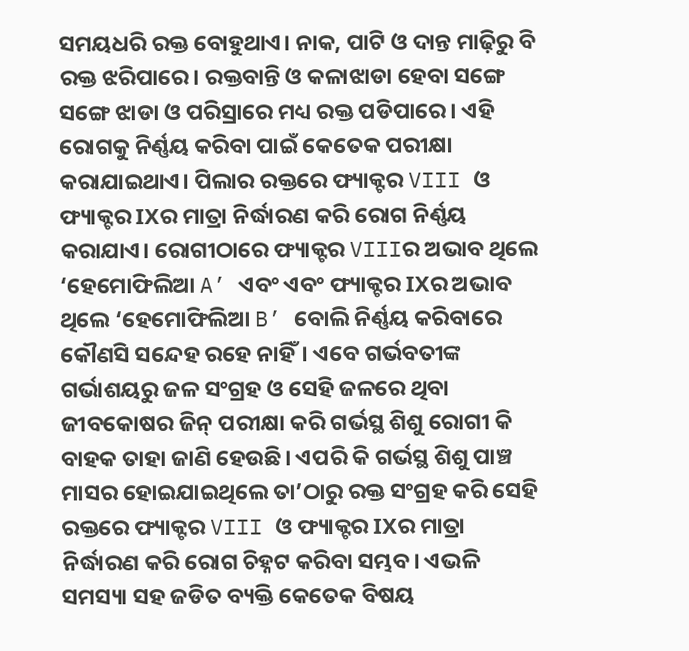ସମୟଧରି ରକ୍ତ ବୋହୁଥାଏ। ନାକ, ପାଟି ଓ ଦାନ୍ତ ମାଢ଼ିରୁ ବି ରକ୍ତ ଝରିପାରେ। ରକ୍ତବାନ୍ତି ଓ କଳାଝାଡା ହେବା ସଙ୍ଗେ ସଙ୍ଗେ ଝାଡା ଓ ପରିସ୍ରାରେ ମଧ୍ୟ ରକ୍ତ ପଡିପାରେ। ଏହି ରୋଗକୁ ନିର୍ଣ୍ଣୟ କରିବା ପାଇଁ କେତେକ ପରୀକ୍ଷା କରାଯାଇଥାଏ। ପିଲାର ରକ୍ତରେ ଫ୍ୟାକ୍ଟର VIII ଓ ଫ୍ୟାକ୍ଟର IXର ମାତ୍ରା ନିର୍ଦ୍ଧାରଣ କରି ରୋଗ ନିର୍ଣ୍ଣୟ କରାଯାଏ। ରୋଗୀଠାରେ ଫ୍ୟାକ୍ଟର VIIIର ଅଭାବ ଥିଲେ ‘ହେମୋଫିଲିଆ A’ ଏବଂ ଏବଂ ଫ୍ୟାକ୍ଟର IXର ଅଭାବ ଥିଲେ ‘ହେମୋଫିଲିଆ B’ ବୋଲି ନିର୍ଣ୍ଣୟ କରିବାରେ କୌଣସି ସନ୍ଦେହ ରହେ ନାହିଁ। ଏବେ ଗର୍ଭବତୀଙ୍କ ଗର୍ଭାଶୟରୁ ଜଳ ସଂଗ୍ରହ ଓ ସେହି ଜଳରେ ଥିବା ଜୀବକୋଷର ଜିନ୍‌ ପରୀକ୍ଷା କରି ଗର୍ଭସ୍ଥ ଶିଶୁ ରୋଗୀ କି ବାହକ ତାହା ଜାଣି ହେଉଛି। ଏପରି କି ଗର୍ଭସ୍ଥ ଶିଶୁ ପାଞ୍ଚ ମାସର ହୋଇଯାଇଥିଲେ ତା’ଠାରୁ ରକ୍ତ ସଂଗ୍ରହ କରି ସେହି ରକ୍ତରେ ଫ୍ୟାକ୍ଟର VIII ଓ ଫ୍ୟାକ୍ଟର IXର ମାତ୍ରା ନିର୍ଦ୍ଧାରଣ କରି ରୋଗ ଚିହ୍ନଟ କରିବା ସମ୍ଭବ। ଏଭଳି ସମସ୍ୟା ସହ ଜଡିତ ବ୍ୟକ୍ତି କେତେକ ବିଷୟ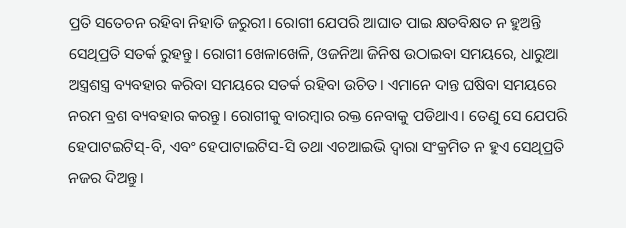ପ୍ରତି ସତେଚନ ରହିବା ନିହାତି ଜରୁରୀ। ରୋଗୀ ଯେପରି ଆଘାତ ପାଇ କ୍ଷତବିକ୍ଷତ ନ ହୁଅନ୍ତି ସେଥିପ୍ରତି ସତର୍କ ରୁହନ୍ତୁ। ରୋଗୀ ଖେଳାଖେଳି, ଓଜନିଆ ଜିନିଷ ଉଠାଇବା ସମୟରେ, ଧାରୁଆ ଅସ୍ତ୍ରଶସ୍ତ୍ର ବ୍ୟବହାର କରିବା ସମୟରେ ସତର୍କ ରହିବା ଉଚିତ। ଏମାନେ ଦାନ୍ତ ଘଷିବା ସମୟରେ ନରମ ବ୍ରଶ ବ୍ୟବହାର କରନ୍ତୁ। ରୋଗୀକୁ ବାରମ୍ବାର ରକ୍ତ ନେବାକୁ ପଡିଥାଏ। ତେଣୁ ସେ ଯେପରି ହେପାଟଇଟିସ୍‌-ବି, ଏବଂ ହେପାଟାଇଟିସ-ସି ତଥା ଏଚଆଇଭି ଦ୍ୱାରା ସଂକ୍ରମିତ ନ ହୁଏ ସେଥିପ୍ରତି ନଜର ଦିଅନ୍ତୁ।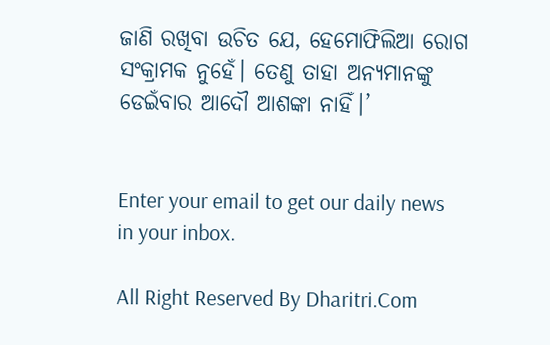ଜାଣି ରଖିବା ଉଚିତ ଯେ, ହେମୋଫିଲିଆ ରୋଗ ସଂକ୍ରାମକ ନୁହେଁ। ତେଣୁ ତାହା ଅନ୍ୟମାନଙ୍କୁ ଡେଇଁବାର ଆଦୌ ଆଶଙ୍କା ନାହିଁ।’


Enter your email to get our daily news in your inbox.

All Right Reserved By Dharitri.Com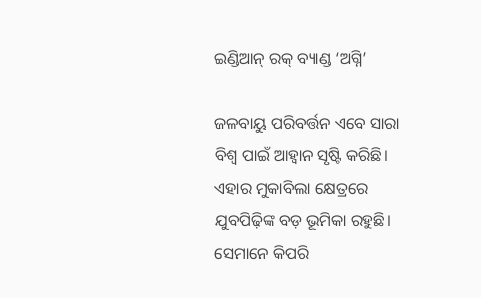ଇଣ୍ଡିଆନ୍‌ ରକ୍‌ ବ୍ୟାଣ୍ଡ ‘ଅଗ୍ନି’

ଜଳବାୟୁ ପରିବର୍ତ୍ତନ ଏବେ ସାରା ବିଶ୍ୱ ପାଇଁ ଆହ୍ବାନ ସୃଷ୍ଟି କରିଛି। ଏହାର ମୁକାବିଲା କ୍ଷେତ୍ରରେ ଯୁବପିଢ଼ିଙ୍କ ବଡ଼ ଭୂମିକା ରହୁଛି। ସେମାନେ କିପରି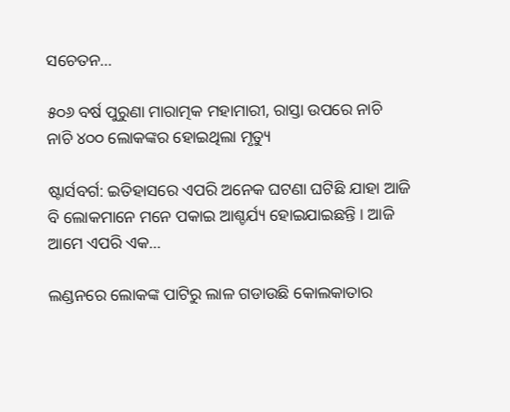ସଚେତନ...

୫୦୬ ବର୍ଷ ପୁରୁଣା ମାରାତ୍ମକ ମହାମାରୀ, ରାସ୍ତା ଉପରେ ନାଚି ନାଚି ୪୦୦ ଲୋକଙ୍କର ହୋଇଥିଲା ମୃତ୍ୟୁ

ଷ୍ଟାର୍ସବର୍ଗ: ଇତିହାସରେ ଏପରି ଅନେକ ଘଟଣା ଘଟିଛି ଯାହା ଆଜି ବି ଲୋକମାନେ ମନେ ପକାଇ ଆଶ୍ଚର୍ଯ୍ୟ ହୋଇଯାଇଛନ୍ତି । ଆଜି ଆମେ ଏପରି ଏକ...

ଲଣ୍ଡନରେ ଲୋକଙ୍କ ପାଟିରୁ ଲାଳ ଗଡାଉଛି କୋଲକାତାର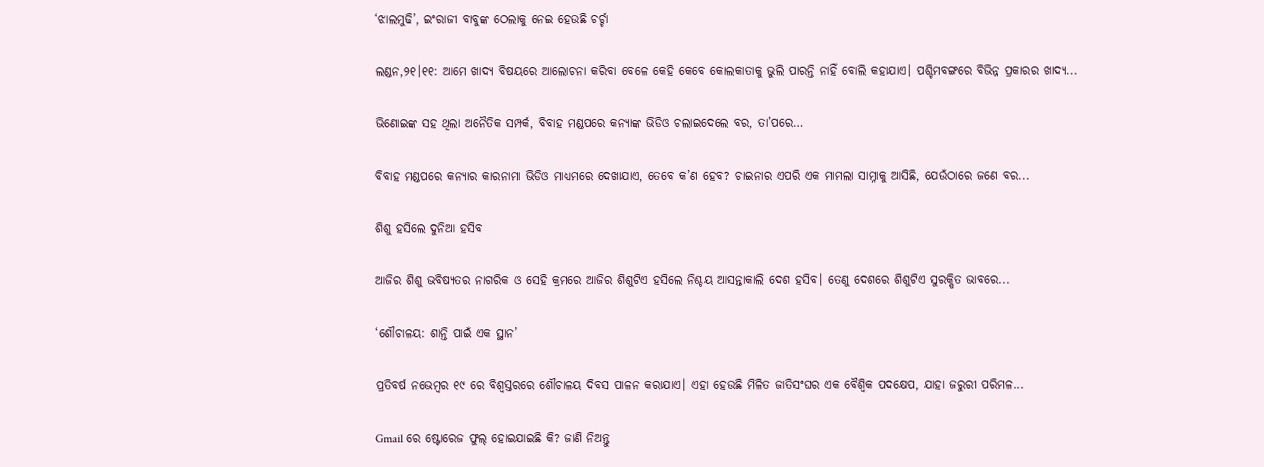‘ଝାଲମୁଢି’, ଇଂରାଜୀ ବାବୁଙ୍କ ଠେଲାକୁ ନେଇ ହେଉଛି ଚର୍ଚ୍ଚା

ଲଣ୍ଡନ,୨୧।୧୧: ଆମେ ଖାଦ୍ୟ ବିଷୟରେ ଆଲୋଚନା କରିବା ବେଳେ କେହି କେବେ କୋଲକାତାକୁ ଭୁଲି ପାରନ୍ତି ନାହିଁ ବୋଲି କହାଯାଏ। ପଶ୍ଚିମବଙ୍ଗରେ ବିଭିନ୍ନ ପ୍ରକାରର ଖାଦ୍ୟ...

ଭିଣୋଇଙ୍କ ସହ ଥିଲା ଅନୈତିକ ସମ୍ପର୍କ, ବିବାହ ମଣ୍ଡପରେ କନ୍ୟାଙ୍କ ଭିଡିଓ ଚଲାଇଦେଲେ ବର, ତା’ପରେ…

ବିବାହ ମଣ୍ଡପରେ କନ୍ୟାର କାରନାମା ଭିଡିଓ ମାଧ୍ୟମରେ ଦେଖାଯାଏ, ତେବେ କ’ଣ ହେବ? ଚାଇନାର ଏପରି ଏକ ମାମଲା ସାମ୍ନାକୁ ଆସିଛି, ଯେଉଁଠାରେ ଜଣେ ବର...

ଶିଶୁ ହସିଲେ ଦୁନିଆ ହସିବ

ଆଜିର ଶିଶୁ ଭବିଷ୍ୟତର ନାଗରିକ ଓ ସେହି କ୍ରମରେ ଆଜିର ଶିଶୁଟିଏ ହସିଲେ ନିଶ୍ଚୟ ଆସନ୍ତାକାଲି ଦେଶ ହସିବ। ତେଣୁ ଦେଶରେ ଶିଶୁଟିଏ ସୁରକ୍ଷିତ ଭାବରେ...

‘ଶୌଚାଳୟ: ଶାନ୍ତି ପାଇଁ ଏକ ସ୍ଥାନ’

ପ୍ରତିବର୍ଷ ନଭେମ୍ବର ୧୯ ରେ ବିଶ୍ୱସ୍ତରରେ ଶୌଚାଳୟ ଦିବସ ପାଳନ କରାଯାଏ। ଏହା ହେଉଛି ମିଳିତ ଜାତିସଂଘର ଏକ ବୈଶ୍ୱିକ ପଦକ୍ଷେପ, ଯାହା ଜରୁରୀ ପରିମଳ...

Gmail ରେ ଷ୍ଟୋରେଜ ଫୁଲ୍‌ ହୋଇଯାଇଛି କି? ଜାଣି ନିଅନ୍ତୁ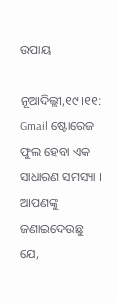ଉପାୟ

ନୂଆଦିଲ୍ଲୀ,୧୯।୧୧: Gmail ଷ୍ଟୋରେଜ ଫୁଲ ହେବା ଏକ ସାଧାରଣ ସମସ୍ୟା । ଆପଣଙ୍କୁ ଜଣାଇଦେଉଛୁ ଯେ,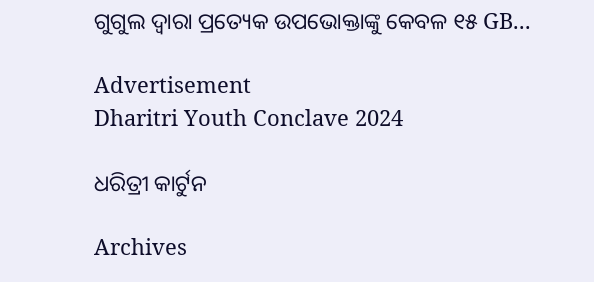ଗୁଗୁଲ ଦ୍ୱାରା ପ୍ରତ୍ୟେକ ଉପଭୋକ୍ତାଙ୍କୁ କେବଳ ୧୫ GB...

Advertisement
Dharitri Youth Conclave 2024

ଧରିତ୍ରୀ କାର୍ଟୁନ

Archives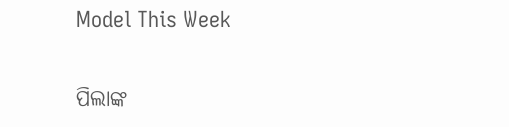Model This Week

ପିଲାଙ୍କ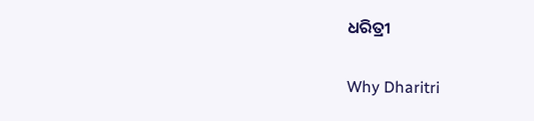ଧରିତ୍ରୀ

Why Dharitri